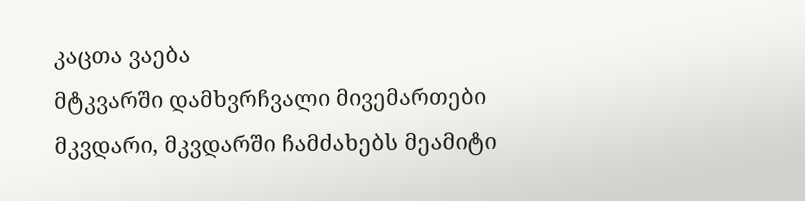კაცთა ვაება
მტკვარში დამხვრჩვალი მივემართები მკვდარი, მკვდარში ჩამძახებს მეამიტი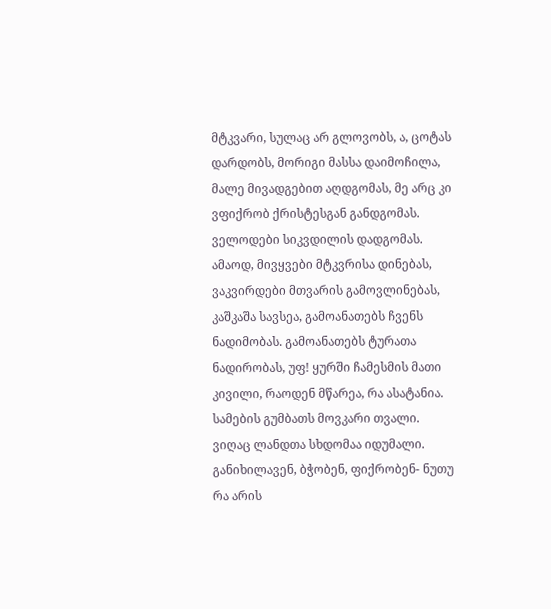მტკვარი, სულაც არ გლოვობს, ა, ცოტას დარდობს, მორიგი მასსა დაიმოჩილა, მალე მივადგებით აღდგომას, მე არც კი ვფიქრობ ქრისტესგან განდგომას. ველოდები სიკვდილის დადგომას. ამაოდ, მივყვები მტკვრისა დინებას, ვაკვირდები მთვარის გამოვლინებას, კაშკაშა სავსეა, გამოანათებს ჩვენს ნადიმობას. გამოანათებს ტურათა ნადირობას, უფ! ყურში ჩამესმის მათი კივილი, რაოდენ მწარეა, რა ასატანია. სამების გუმბათს მოვკარი თვალი. ვიღაც ლანდთა სხდომაა იდუმალი. განიხილავენ, ბჭობენ, ფიქრობენ- ნუთუ რა არის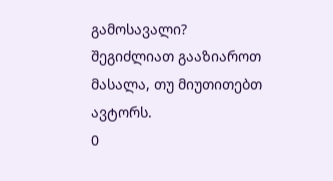გამოსავალი?
შეგიძლიათ გააზიაროთ მასალა, თუ მიუთითებთ ავტორს.
0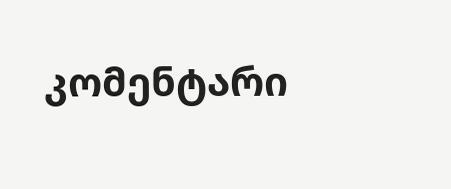კომენტარი